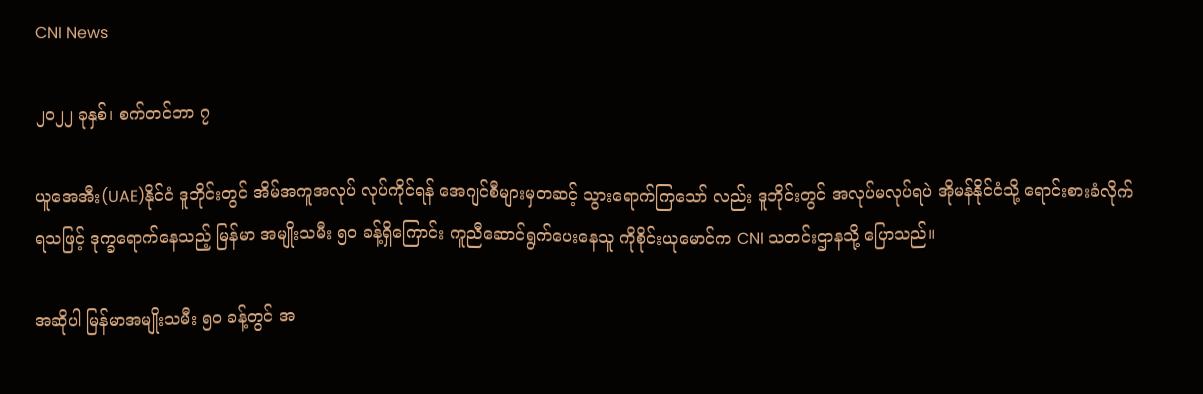CNI News

၂၀၂၂ ခုနှစ်၊ စက်တင်ဘာ ၇

ယူအေအီး(UAE)နိုင်ငံ ဒူဘိုင်းတွင် အိမ်အကူအလုပ် လုပ်ကိုင်ရန် အေဂျင်စီများမှတဆင့် သွားရောက်ကြသော် လည်း ဒူဘိုင်းတွင် အလုပ်မလုပ်ရပဲ အိုမန်နိုင်ငံသို့ ရောင်းစားခံလိုက်ရသဖြင့် ဒုက္ခရောက်နေသည့် မြန်မာ အမျိုးသမီး ၅၀ ခန့်ရှိကြောင်း ကူညီဆောင်ရွက်ပေးနေသူ ကိုစိုင်းယုမောင်က CNI သတင်းဌာနသို့ ပြောသည်။

အဆိုပါ မြန်မာအမျိုးသမီး ၅၀ ခန့်တွင် အ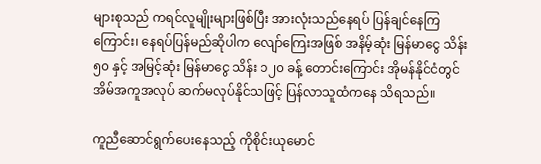များစုသည် ကရင်လူမျိုးများဖြစ်ပြီး အားလုံးသည်နေရပ် ပြန်ချင်နေကြ ကြောင်း၊ နေရပ်ပြန်မည်ဆိုပါက လျော်ကြေးအဖြစ် အနိမ့်ဆုံး မြန်မာငွေ သိန်း ၅၀ နှင့် အမြင့်ဆုံး မြန်မာငွေ သိန်း ၁၂၀ ခန့် တောင်းကြောင်း အိုမန်နိုင်ငံတွင် အိမ်အကူအလုပ် ဆက်မလုပ်နိုင်သဖြင့် ပြန်လာသူထံကနေ သိရသည်။

ကူညီဆောင်ရွက်ပေးနေသည့် ကိုစိုင်းယုမောင်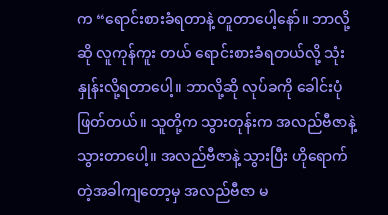က “ရောင်းစားခံရတာနဲ့ တူတာပေါ့နော်။ ဘာလို့ဆို လူကုန်ကူး တယ် ရောင်းစားခံရတယ်လို့ သုံးနှုန်းလို့ရတာပေါ့။ ဘာလို့ဆို လုပ်ခကို ခေါင်းပုံဖြတ်တယ်။ သူတို့က သွားတုန်းက အလည်ဗီဇာနဲ့ သွားတာပေါ့။ အလည်ဗီဇာနဲ့ သွားပြီး ဟိုရောက်တဲ့အခါကျတော့မှ အလည်ဗီဇာ မ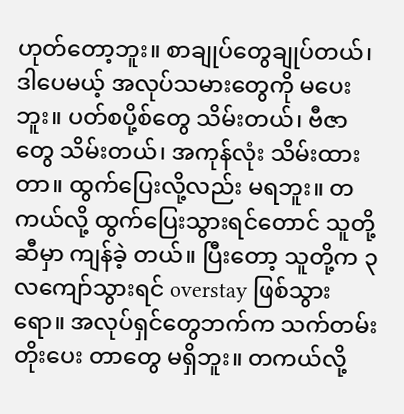ဟုတ်တော့ဘူး။ စာချုပ်တွေချုပ်တယ်၊ ဒါပေမယ့် အလုပ်သမားတွေကို မပေးဘူး။ ပတ်စပို့စ်တွေ သိမ်းတယ်၊ ဗီဇာတွေ သိမ်းတယ်၊ အကုန်လုံး သိမ်းထားတာ။ ထွက်ပြေးလို့လည်း မရဘူး။ တကယ်လို့ ထွက်ပြေးသွားရင်တောင် သူတို့ဆီမှာ ကျန်ခဲ့ တယ်။ ပြီးတော့ သူတို့က ၃ လကျော်သွားရင် overstay ဖြစ်သွားရော။ အလုပ်ရှင်တွေဘက်က သက်တမ်းတိုးပေး တာတွေ မရှိဘူး။ တကယ်လို့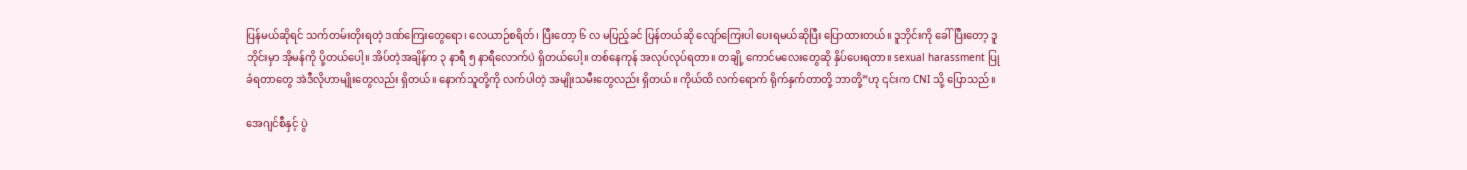ပြန်မယ်ဆိုရင် သက်တမ်းတိုးရတဲ့ ဒဏ်ကြေးတွေရော၊ လေယာဉ်စရိတ်၊ ပြီးတော့ ၆ လ မပြည့်ခင် ပြန်တယ်ဆို လျော်ကြေးပါ ပေးရမယ်ဆိုပြီး ပြောထားတယ်။ ဒူဘိုင်းကို ခေါ်ပြီးတော့ ဒူဘိုင်းမှာ အိုမန်ကို ပို့တယ်ပေါ့။ အိပ်တဲ့အချိန်က ၃ နာရီ ၅ နာရီလောက်ပဲ ရှိတယ်ပေါ့။ တစ်နေကုန် အလုပ်လုပ်ရတာ။ တချို့ ကောင်မလေးတွေဆို နှိပ်ပေးရတာ။ sexual harassment ပြုခံရတာတွေ အဲဒီလိုဟာမျိုးတွေလည်း ရှိတယ်။ နောက်သူတို့ကို လက်ပါတဲ့ အမျိုးသမီးတွေလည်း ရှိတယ်။ ကိုယ်ထိ လက်ရောက် ရိုက်နှက်တာတို့ ဘာတို့”ဟု ၎င်းက CNI သို့ ပြောသည်။

အေဂျင်စီနှင့် ပွဲ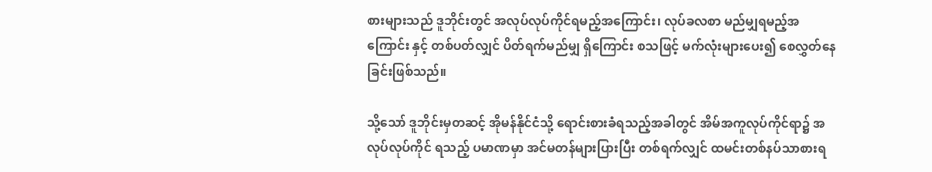စားများသည် ဒူဘိုင်းတွင် အလုပ်လုပ်ကိုင်ရမည့်အကြောင်း၊ လုပ်ခလစာ မည်မျှရမည့်အကြောင်း နှင့် တစ်ပတ်လျှင် ပိတ်ရက်မည်မျှ ရှိကြောင်း စသဖြင့် မက်လုံးများပေး၍ စေလွှတ်နေခြင်းဖြစ်သည်။

သို့သော် ဒူဘိုင်းမှတဆင့် အိုမန်နိုင်ငံသို့ ရောင်းစားခံရသည့်အခါတွင် အိမ်အကူလုပ်ကိုင်ရာ၌ အလုပ်လုပ်ကိုင် ရသည့် ပမာဏမှာ အင်မတန်များပြားပြီး တစ်ရက်လျှင် ထမင်းတစ်နပ်သာစားရ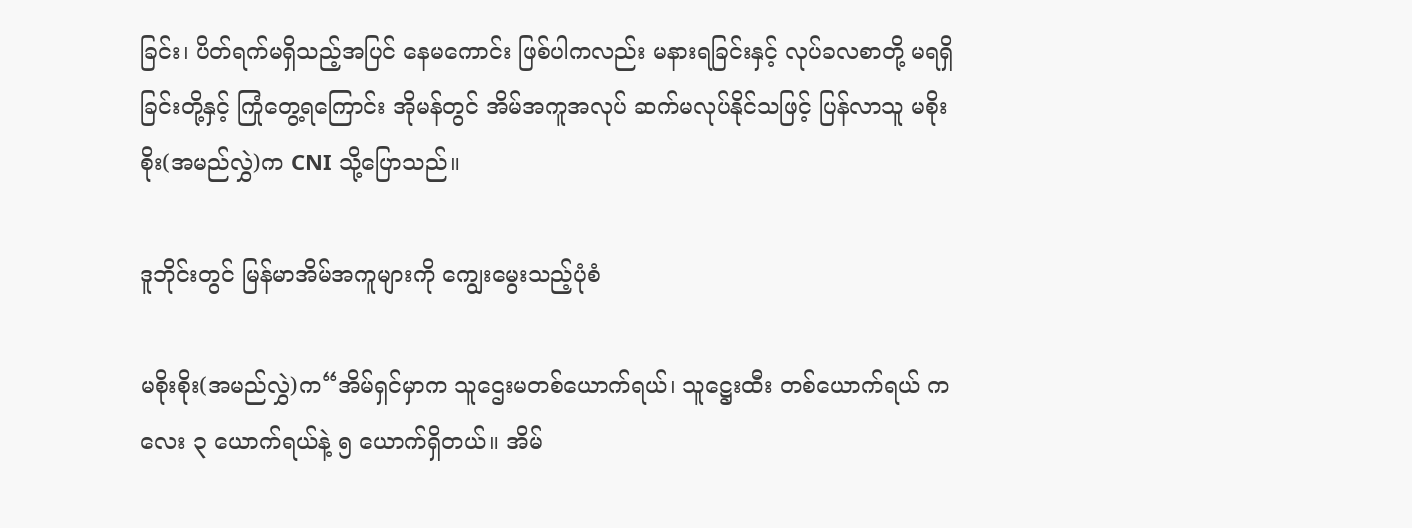ခြင်း၊ ပိတ်ရက်မရှိသည့်အပြင် နေမကောင်း ဖြစ်ပါကလည်း မနားရခြင်းနှင့် လုပ်ခလစာတို့ မရရှိခြင်းတို့နှင့် ကြုံတွေ့ရကြောင်း အိုမန်တွင် အိမ်အကူအလုပ် ဆက်မလုပ်နိုင်သဖြင့် ပြန်လာသူ မစိုးစိုး(အမည်လွှဲ)က CNI သို့ပြောသည်။

ဒူဘိုင်းတွင် မြန်မာအိမ်အကူများကို ကျွေးမွေးသည့်ပုံစံ

မစိုးစိုး(အမည်လွှဲ)က“အိမ်ရှင်မှာက သူဌေးမတစ်ယောက်ရယ်၊ သူဋ္ဌေးထီး တစ်ယောက်ရယ် ကလေး ၃ ယောက်ရယ်နဲ့ ၅ ယောက်ရှိတယ်။ အိမ်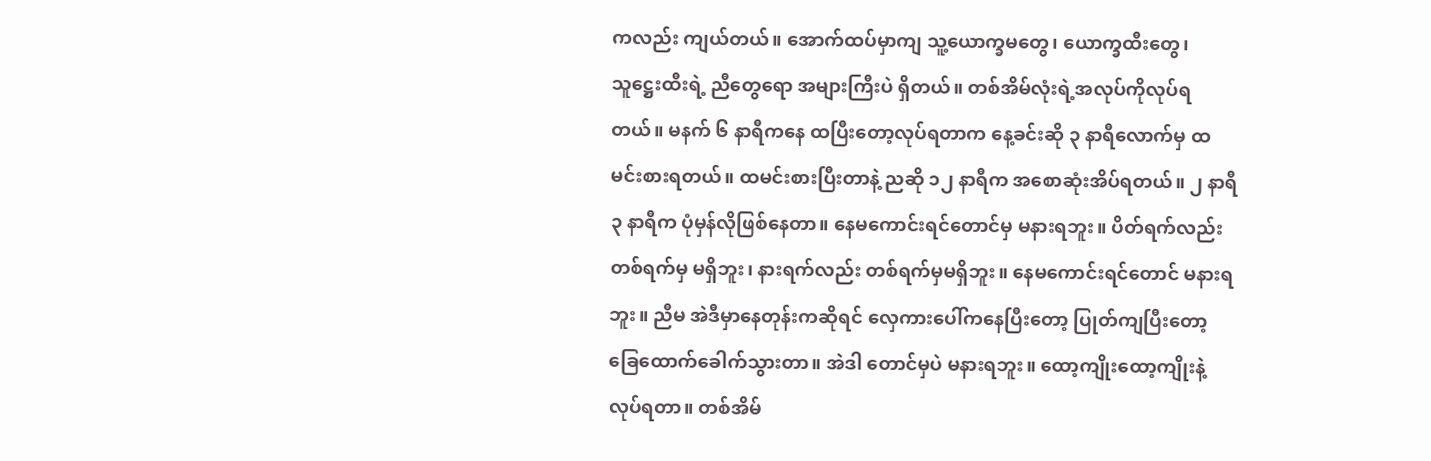ကလည်း ကျယ်တယ်။ အောက်ထပ်မှာကျ သူ့ယောက္ခမတွေ၊ ယောက္ခထီးတွေ၊ သူဋ္ဌေးထီးရဲ့ ညီတွေရော အများကြီးပဲ ရှိတယ်။ တစ်အိမ်လုံးရဲ့အလုပ်ကိုလုပ်ရတယ်။ မနက် ၆ နာရီကနေ ထပြီးတော့လုပ်ရတာက နေ့ခင်းဆို ၃ နာရီလောက်မှ ထမင်းစားရတယ်။ ထမင်းစားပြီးတာနဲ့ ညဆို ၁၂ နာရီက အစောဆုံးအိပ်ရတယ်။ ၂ နာရီ ၃ နာရီက ပုံမှန်လိုဖြစ်နေတာ။ နေမကောင်းရင်တောင်မှ မနားရဘူး။ ပိတ်ရက်လည်း တစ်ရက်မှ မရှိဘူး၊ နားရက်လည်း တစ်ရက်မှမရှိဘူး။ နေမကောင်းရင်တောင် မနားရဘူး။ ညီမ အဲဒီမှာနေတုန်းကဆိုရင် လှေကားပေါ်ကနေပြီးတော့ ပြုတ်ကျပြီးတော့ ခြေထောက်ခေါက်သွားတာ။ အဲဒါ တောင်မှပဲ မနားရဘူး။ ထော့ကျိုးထော့ကျိုးနဲ့ လုပ်ရတာ။ တစ်အိမ်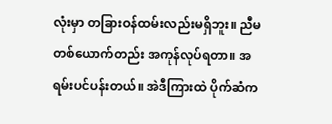လုံးမှာ တခြားဝန်ထမ်းလည်းမရှိဘူး။ ညီမတစ်ယောက်တည်း အကုန်လုပ်ရတာ။ အရမ်းပင်ပန်းတယ်။ အဲဒီကြားထဲ ပိုက်ဆံက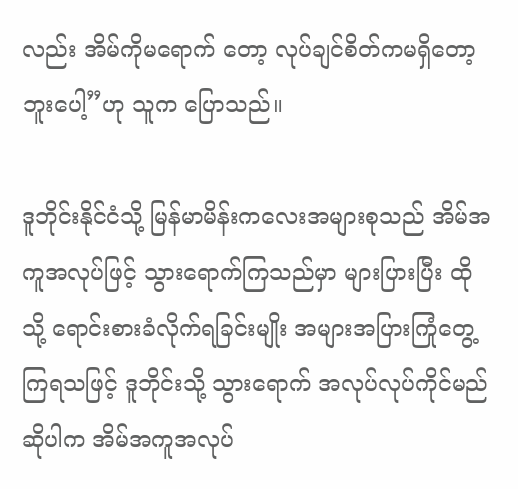လည်း အိမ်ကိုမရောက် တော့ လုပ်ချင်စိတ်ကမရှိတော့ဘူးပေါ့”ဟု သူက ပြောသည်။

ဒူဘိုင်းနိုင်ငံသို့ မြန်မာမိန်းကလေးအများစုသည် အိမ်အကူအလုပ်ဖြင့် သွားရောက်ကြသည်မှာ များပြားပြီး ထိုသို့ ရောင်းစားခံလိုက်ရခြင်းမျိုး အများအပြားကြုံတွေ့ကြရသဖြင့် ဒူဘိုင်းသို့ သွားရောက် အလုပ်လုပ်ကိုင်မည်ဆိုပါက အိမ်အကူအလုပ်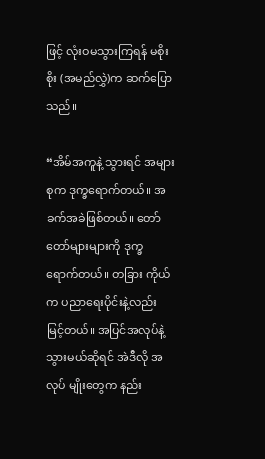ဖြင့် လုံးဝမသွားကြရန် မစိုးစိုး (အမည်လွှဲ)က ဆက်ပြောသည်။

“အိမ်အကူနဲ့ သွားရင် အများစုက ဒုက္ခရောက်တယ်။ အခက်အခဲဖြစ်တယ်။ တော်တော်များများကို ဒုက္ခ ရောက်တယ်။ တခြား ကိုယ်က ပညာရေးပိုင်းနဲ့လည်း မြင့်တယ်။ အပြင်အလုပ်နဲ့သွားမယ်ဆိုရင် အဲဒီလို အလုပ် မျိုးတွေက နည်း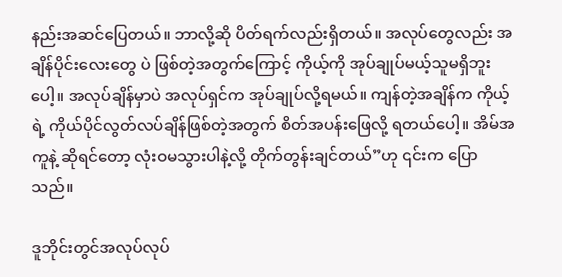နည်းအဆင်ပြေတယ်။ ဘာလို့ဆို ပိတ်ရက်လည်းရှိတယ်။ အလုပ်တွေလည်း အချိန်ပိုင်းလေးတွေ ပဲ ဖြစ်တဲ့အတွက်ကြောင့် ကိုယ့်ကို အုပ်ချုပ်မယ့်သူမရှိဘူးပေါ့။ အလုပ်ချိန်မှာပဲ အလုပ်ရှင်က အုပ်ချုပ်လို့ရမယ်။ ကျန်တဲ့အချိန်က ကိုယ့်ရဲ့ ကိုယ်ပိုင်လွတ်လပ်ချိန်ဖြစ်တဲ့အတွက် စိတ်အပန်းဖြေလို့ ရတယ်ပေါ့။ အိမ်အကူနဲ့ ဆိုရင်တော့ လုံးဝမသွားပါနဲ့လို့ တိုက်တွန်းချင်တယ်”ဟု ၎င်းက ပြောသည်။

ဒူဘိုင်းတွင်အလုပ်လုပ်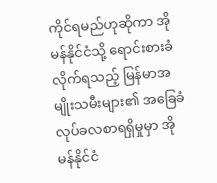ကိုင်ရမည်ဟုဆိုကာ အိုမန်နိုင်ငံသို့ ရောင်းစားခံလိုက်ရသည့် မြန်မာအမျိုးသမီးများ၏ အခြေခံလုပ်ခလစာရရှိမှုမှာ အိုမန်နိုင်ငံ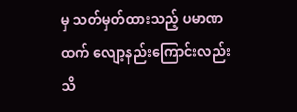မှ သတ်မှတ်ထားသည့် ပမာဏထက် လျော့နည်းကြောင်းလည်း သိ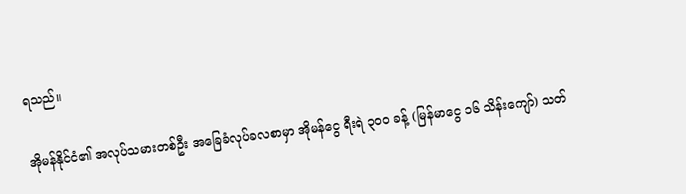ရသည်။

အိုမန်နိုင်ငံ၏ အလုပ်သမားတစ်ဦး အခြေခံလုပ်ခလစာမှာ အိုမန်ငွေ ရီးရဲ ၃၀၀ ခန့် (မြန်မာငွေ ၁၆ သိန်းကျော်) သတ်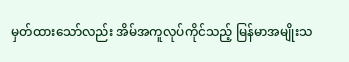မှတ်ထားသော်လည်း အိမ်အကူလုပ်ကိုင်သည့် မြန်မာအမျိုးသ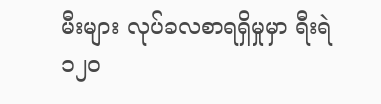မီးများ လုပ်ခလစာရရှိမှုမှာ ရီးရဲ ၁၂၀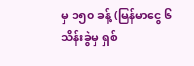မှ ၁၅၀ ခန့် (မြန်မာငွေ ၆ သိန်းခွဲမှ ရှစ်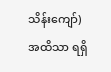သိန်းကျော်) အထိသာ ရရှိ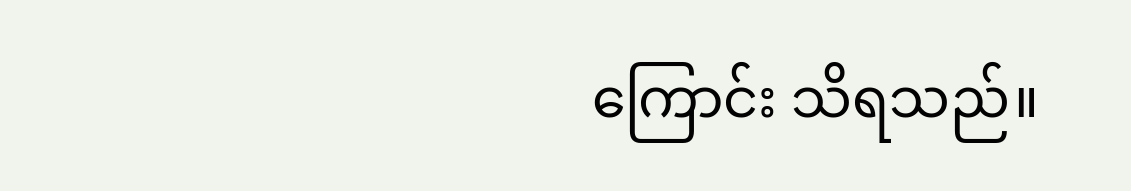ကြောင်း သိရသည်။